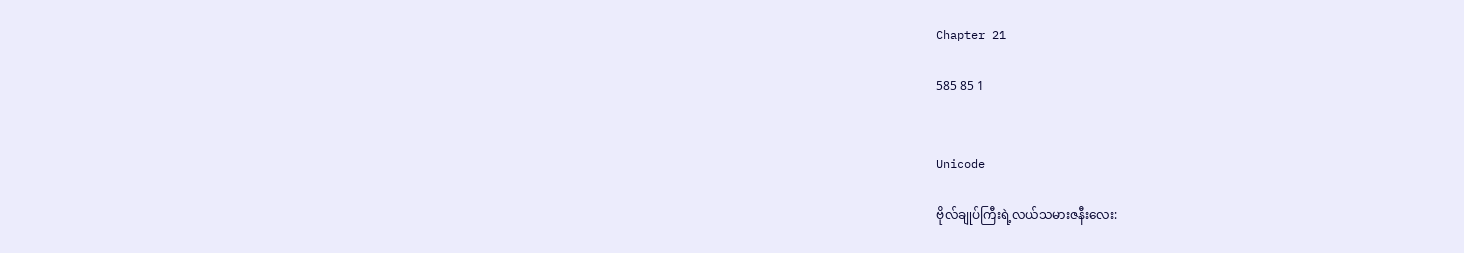Chapter 21

585 85 1


Unicode

ဗိုလ်ချုပ်ကြီးရဲ့လယ်သမားဇနီးလေး: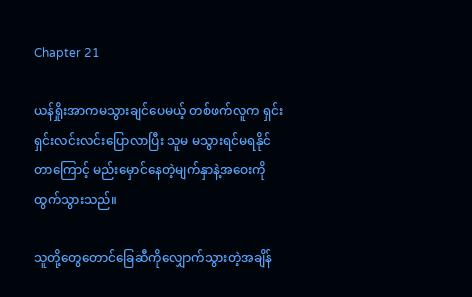Chapter 21

ယန်ရှိုးအာကမသွားချင်ပေမယ့် တစ်ဖက်လူက ရှင်းရှင်းလင်းလင်းပြောလာပြီး သူမ မသွားရင်မရနိုင်တာကြောင့် မည်းမှောင်နေတဲ့မျက်နှာနဲ့အဝေးကိုထွက်သွားသည်။

သူတို့တွေတောင်ခြေဆီကိုလျှောက်သွားတဲ့အချိန်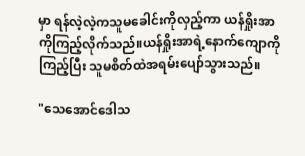မှာ ရန်လဲ့လဲ့ကသူမခေါင်းကိုလှည့်ကာ ယန်ရှိုးအာကိုကြည့်လိုက်သည်။ယန်ရှိုးအာရဲ့နောက်ကျောကိုကြည့်ပြီး သူမစိတ်ထဲအရမ်းပျော်သွားသည်။

"သေအောင်ဒေါသ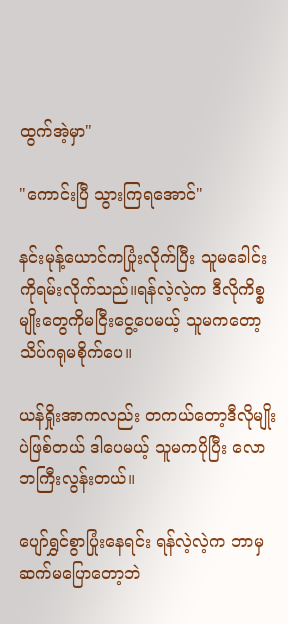ထွက်အဲ့မှာ"

"ကောင်းပြီ သွားကြရအောင်"

နင်းမုန့်ယောင်ကပြုံးလိုက်ပြီး သူမခေါင်းကိုရမ်းလိုက်သည်။ရန်လဲ့လဲ့က ဒီလိုကိစ္စမျိုးတွေကိုမငြီးငွေ့ပေမယ့် သူမကတော့သိပ်ဂရုမစိုက်ပေ။

ယန်ရှိုးအာကလည်း တကယ်တော့ဒီလိုမျိုးပဲဖြစ်တယ် ဒါပေမယ့် သူမကပိုပြီး လောဘကြီးလွန်းတယ်။

ပျော်ရွှင်စွာပြုံးနေရင်း ရန်လဲ့လဲ့က ဘာမှဆက်မပြောတော့ဘဲ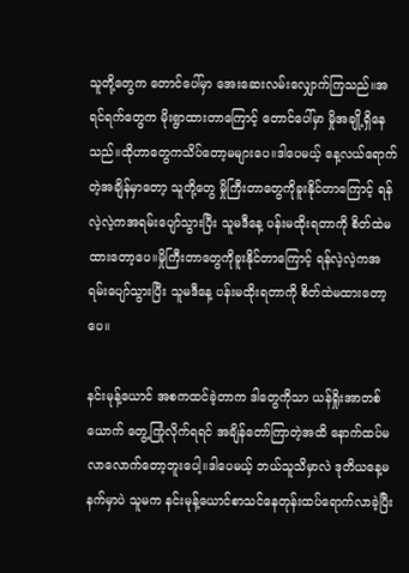သူတို့တွေက တောင်ပေါ်မှာ အေးဆေးလမ်းလျှောက်ကြသည်။အရင်ရက်တွေက မိုးရွာထားတာကြောင့် တောင်ပေါ်မှာ မှိုအချို့ရှိနေသည်။ထိုဟာတွေကသိပ်တော့မများပေ။ဒါပေမယ့် နေ့လယ်ရောက်တဲ့အချိန်မှာတော့ သူတို့တွေ မှိုကြီးတာတွေကိုခူးနိုင်တာကြောင့် ရန်လဲ့လဲ့ကအရမ်းပျော်သွားပြီး သူမဒီနေ့ ပန်းမထိုးရတာကို စိတ်ထဲမထားတော့ပေ။မှိုကြီးတာတွေကိုခူးနိုင်တာကြောင့် ရန်လဲ့လဲ့ကအရမ်းပျော်သွားပြီး သူမဒီနေ့ ပန်းမထိုးရတာကို စိတ်ထဲမထားတော့ပေ။

နင်းမုန့်ယောင် အစကထင်ခဲ့တာက ဒါတွေကိုသာ ယန်ရှိုးအာတစ်ယောက် တွေ့ကြုံလိုက်ရရင် အချိန်တော်ကြာတဲ့အထိ နောက်ထပ်မလာလောက်တော့ဘူးပေါ့။ဒါပေမယ့် ဘယ်သူသိမှာလဲ ဒုတိယနေ့မနက်မှာပဲ သူမက နင်းမုန့်ယောင်စာသင်နေတုန်းထပ်ရောက်လာခဲ့ပြီး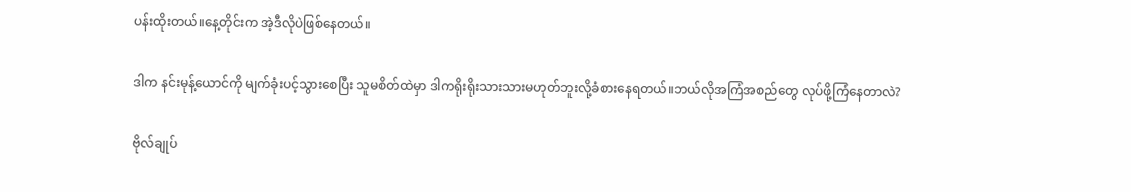ပန်းထိုးတယ်။နေ့တိုင်းက အဲ့ဒီလိုပဲဖြစ်နေတယ်။

ဒါက နင်းမုန့်ယောင်ကို မျက်ခုံးပင့်သွားစေပြီး သူမစိတ်ထဲမှာ ဒါကရိုးရိုးသားသားမဟုတ်ဘူးလို့ခံစားနေရတယ်။ဘယ်လိုအကြံအစည်တွေ လုပ်ဖို့ကြံနေတာလဲ?

ဗိုလ်ချုပ်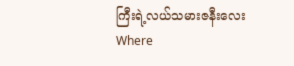ကြီးရဲ့လယ်သမားဇနီးလေးWhere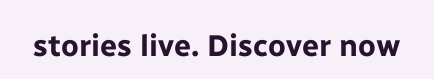stories live. Discover now